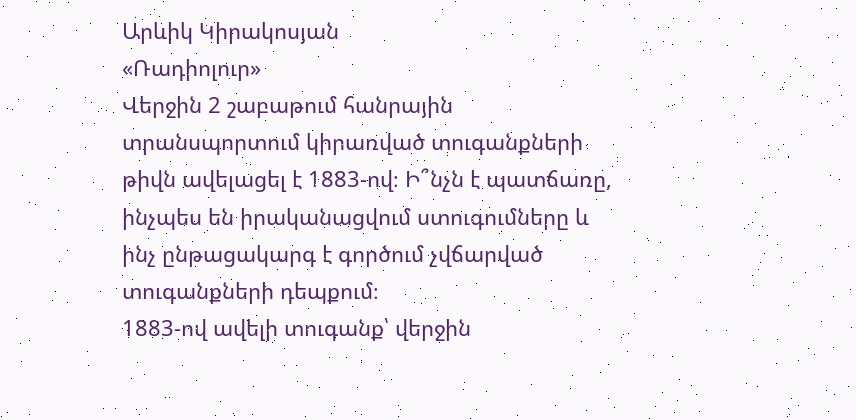Արևիկ Կիրակոսյան
«Ռադիոլուր»
Վերջին 2 շաբաթում հանրային տրանսպորտում կիրառված տուգանքների թիվն ավելացել է 1883-ով։ Ի՞նչն է պատճառը, ինչպես են իրականացվում ստուգումները և ինչ ընթացակարգ է գործում չվճարված տուգանքների դեպքում։
1883-ով ավելի տուգանք՝ վերջին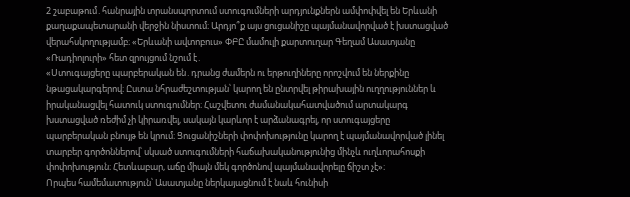2 շաբաթում․հանրային տրանսպորտում ստուգումների արդյունքներն ամփոփվել են Երևանի քաղաքապետարանի վերջին նիստում։ Արդյո՞ք այս ցուցանիշը պայմանավորված է խստացված վերահսկողությամբ։ «Երևանի ավտոբուս» ՓԲԸ մամուլի քարտուղար Գեղամ Ասատյանը «Ռադիոլուրի» հետ զրույցում նշում է․
«Ստուգայցերը պարբերական են․դրանց ժամերն ու երթուղիները որոշվում են ներքինը նթացակարգերով։ Ըստա նհրաժեշտության՝ կարող են ընտրվել թիրախային ուղղություններ և իրականացվել հատուկ ստուգումներ։ Հաշվետու ժամանակահատվածում արտակարգ խստացված ռեժիմ չի կիրառվել, սակայն կարևոր է արձանագրել, որ ստուգայցերը պարբերական բնույթ են կրում։ Ցուցանիշների փոփոխությունը կարող է պայմանավորված լինել տարբեր գործոններով՝ սկսած ստուգումների հաճախականությունից մինչև ուղևորահոսքի փոփոխություն։ Հետևաբար, աճը միայն մեկ գործոնով պայմանավորելը ճիշտ չէ»։
Որպես համեմատություն՝ Ասատյանը ներկայացնում է նաև հունիսի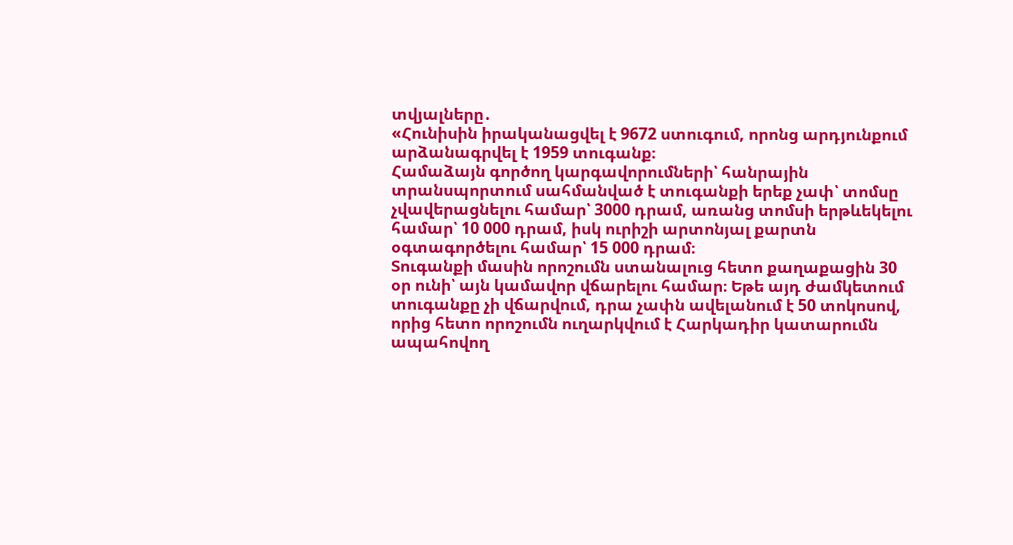տվյալները․
«Հունիսին իրականացվել է 9672 ստուգում, որոնց արդյունքում արձանագրվել է 1959 տուգանք։
Համաձայն գործող կարգավորումների՝ հանրային տրանսպորտում սահմանված է տուգանքի երեք չափ՝ տոմսը չվավերացնելու համար՝ 3000 դրամ, առանց տոմսի երթևեկելու համար՝ 10 000 դրամ, իսկ ուրիշի արտոնյալ քարտն օգտագործելու համար՝ 15 000 դրամ։
Տուգանքի մասին որոշումն ստանալուց հետո քաղաքացին 30 օր ունի՝ այն կամավոր վճարելու համար։ Եթե այդ ժամկետում տուգանքը չի վճարվում, դրա չափն ավելանում է 50 տոկոսով, որից հետո որոշումն ուղարկվում է Հարկադիր կատարումն ապահովող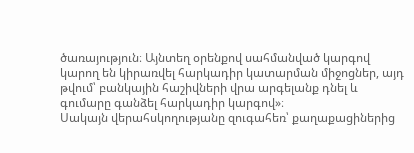ծառայություն։ Այնտեղ օրենքով սահմանված կարգով կարող են կիրառվել հարկադիր կատարման միջոցներ, այդ թվում՝ բանկային հաշիվների վրա արգելանք դնել և գումարը գանձել հարկադիր կարգով»։
Սակայն վերահսկողությանը զուգահեռ՝ քաղաքացիներից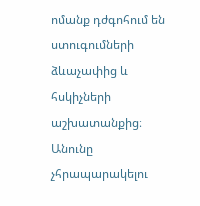ոմանք դժգոհում են ստուգումների ձևաչափից և հսկիչների աշխատանքից։ Անունը չհրապարակելու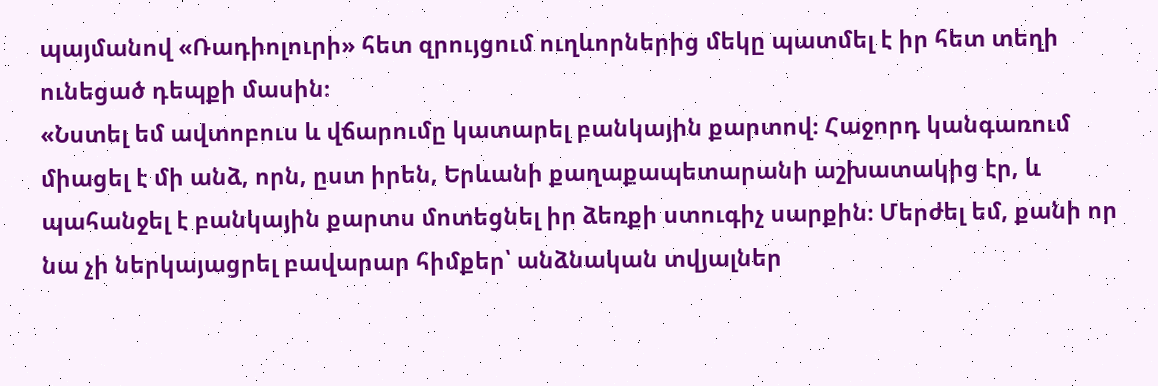պայմանով «Ռադիոլուրի» հետ զրույցում ուղևորներից մեկը պատմել է իր հետ տեղի ունեցած դեպքի մասին։
«Նստել եմ ավտոբուս և վճարումը կատարել բանկային քարտով։ Հաջորդ կանգառում միացել է մի անձ, որն, ըստ իրեն, Երևանի քաղաքապետարանի աշխատակից էր, և պահանջել է բանկային քարտս մոտեցնել իր ձեռքի ստուգիչ սարքին։ Մերժել եմ, քանի որ նա չի ներկայացրել բավարար հիմքեր՝ անձնական տվյալներ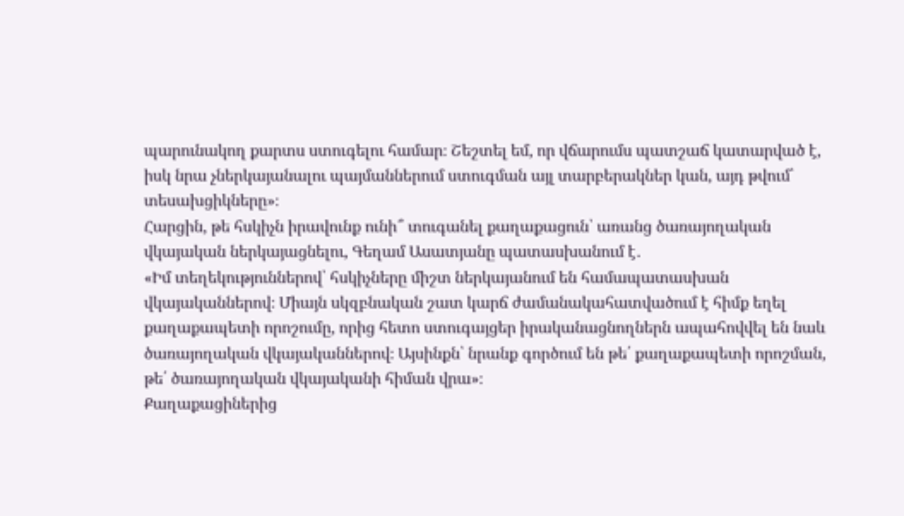պարունակող քարտս ստուգելու համար։ Շեշտել եմ, որ վճարումս պատշաճ կատարված է, իսկ նրա չներկայանալու պայմաններում ստուգման այլ տարբերակներ կան, այդ թվում՝ տեսախցիկները»։
Հարցին, թե հսկիչն իրավունք ունի՞ տուգանել քաղաքացուն՝ առանց ծառայողական վկայական ներկայացնելու, Գեղամ Ասատյանը պատասխանում է․
«Իմ տեղեկություններով՝ հսկիչները միշտ ներկայանում են համապատասխան վկայականներով։ Միայն սկզբնական շատ կարճ ժամանակահատվածում է հիմք եղել քաղաքապետի որոշումը, որից հետո ստուգայցեր իրականացնողներն ապահովվել են նաև ծառայողական վկայականներով։ Այսինքն՝ նրանք գործում են թե՛ քաղաքապետի որոշման, թե՛ ծառայողական վկայականի հիման վրա»։
Քաղաքացիներից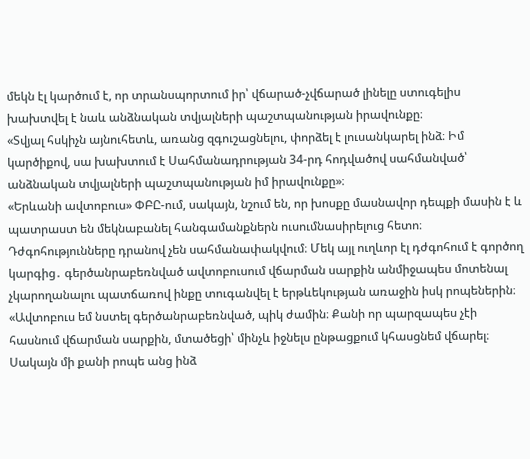մեկն էլ կարծում է, որ տրանսպորտում իր՝ վճարած-չվճարած լինելը ստուգելիս խախտվել է նաև անձնական տվյալների պաշտպանության իրավունքը։
«Տվյալ հսկիչն այնուհետև, առանց զգուշացնելու, փորձել է լուսանկարել ինձ։ Իմ կարծիքով, սա խախտում է Սահմանադրության 34-րդ հոդվածով սահմանված՝ անձնական տվյալների պաշտպանության իմ իրավունքը»։
«Երևանի ավտոբուս» ՓԲԸ-ում, սակայն, նշում են, որ խոսքը մասնավոր դեպքի մասին է և պատրաստ են մեկնաբանել հանգամանքներն ուսումնասիրելուց հետո։
Դժգոհությունները դրանով չեն սահմանափակվում։ Մեկ այլ ուղևոր էլ դժգոհում է գործող կարգից․ գերծանրաբեռնված ավտոբուսում վճարման սարքին անմիջապես մոտենալ չկարողանալու պատճառով ինքը տուգանվել է երթևեկության առաջին իսկ րոպեներին։
«Ավտոբուս եմ նստել գերծանրաբեռնված, պիկ ժամին։ Քանի որ պարզապես չէի հասնում վճարման սարքին, մտածեցի՝ մինչև իջնելս ընթացքում կհասցնեմ վճարել։ Սակայն մի քանի րոպե անց ինձ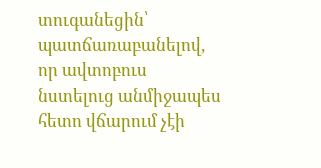տուգանեցին՝ պատճառաբանելով, որ ավտոբուս նստելուց անմիջապես հետո վճարում չէի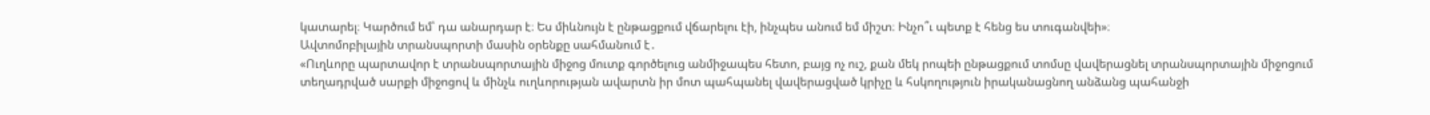կատարել։ Կարծում եմ՝ դա անարդար է։ Ես միևնույն է ընթացքում վճարելու էի, ինչպես անում եմ միշտ։ Ինչո՞ւ պետք է հենց ես տուգանվեի»։
Ավտոմոբիլային տրանսպորտի մասին օրենքը սահմանում է․
«Ուղևորը պարտավոր է տրանսպորտային միջոց մուտք գործելուց անմիջապես հետո, բայց ոչ ուշ, քան մեկ րոպեի ընթացքում տոմսը վավերացնել տրանսպորտային միջոցում տեղադրված սարքի միջոցով և մինչև ուղևորության ավարտն իր մոտ պահպանել վավերացված կրիչը և հսկողություն իրականացնող անձանց պահանջի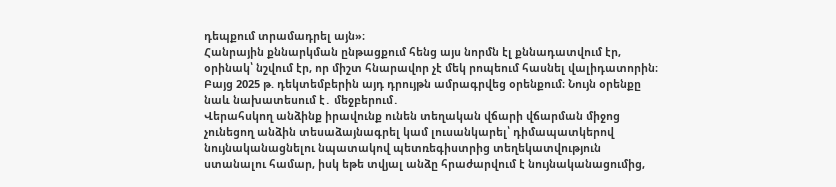դեպքում տրամադրել այն»։
Հանրային քննարկման ընթացքում հենց այս նորմն էլ քննադատվում էր, օրինակ՝ նշվում էր, որ միշտ հնարավոր չէ մեկ րոպեում հասնել վալիդատորին։ Բայց 2025 թ. դեկտեմբերին այդ դրույթն ամրագրվեց օրենքում։ Նույն օրենքը նաև նախատեսում է․ մեջբերում․
Վերահսկող անձինք իրավունք ունեն տեղական վճարի վճարման միջոց չունեցող անձին տեսաձայնագրել կամ լուսանկարել՝ դիմապատկերով նույնականացնելու նպատակով պետռեգիստրից տեղեկատվություն ստանալու համար, իսկ եթե տվյալ անձը հրաժարվում է նույնականացումից,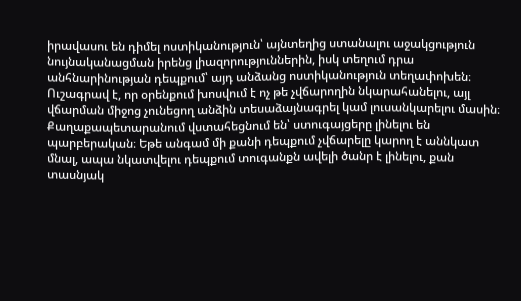իրավասու են դիմել ոստիկանություն՝ այնտեղից ստանալու աջակցություն նույնականացման իրենց լիազորություններին, իսկ տեղում դրա անհնարինության դեպքում՝ այդ անձանց ոստիկանություն տեղափոխեն։
Ուշագրավ է, որ օրենքում խոսվում է ոչ թե չվճարողին նկարահանելու, այլ վճարման միջոց չունեցող անձին տեսաձայնագրել կամ լուսանկարելու մասին։
Քաղաքապետարանում վստահեցնում են՝ ստուգայցերը լինելու են պարբերական։ Եթե անգամ մի քանի դեպքում չվճարելը կարող է աննկատ մնալ, ապա նկատվելու դեպքում տուգանքն ավելի ծանր է լինելու, քան տասնյակ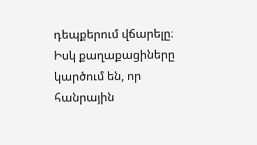դեպքերում վճարելը։ Իսկ քաղաքացիները կարծում են, որ հանրային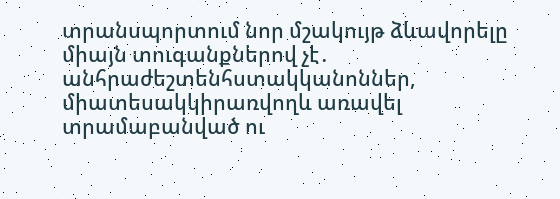տրանսպորտում նոր մշակույթ ձևավորելը միայն տուգանքներով չէ․ անհրաժեշտենհստակկանոններ, միատեսակկիրառվողև առավել տրամաբանված ու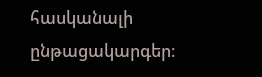հասկանալի ընթացակարգեր։